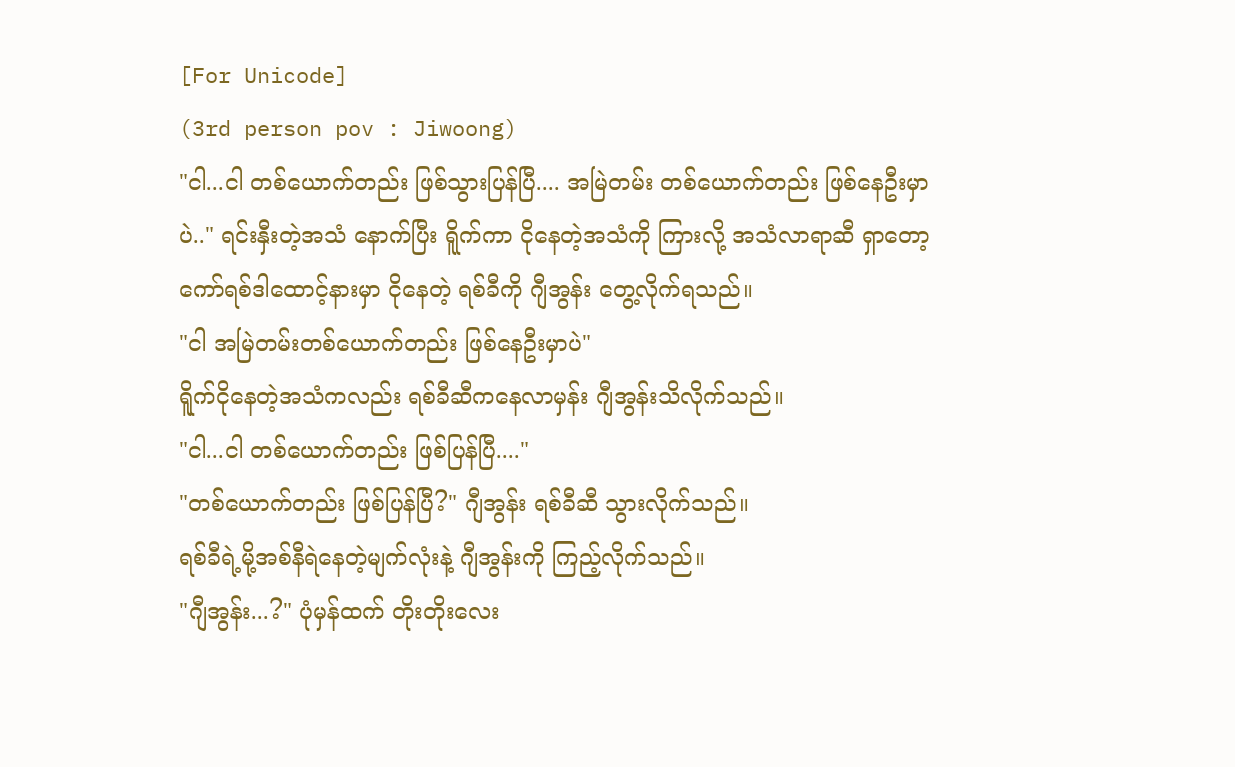[For Unicode]
(3rd person pov : Jiwoong)
"ငါ...ငါ တစ်ယောက်တည်း ဖြစ်သွားပြန်ပြီ.... အမြဲတမ်း တစ်ယောက်တည်း ဖြစ်နေဦးမှာပဲ.." ရင်းနှီးတဲ့အသံ နောက်ပြီး ရိူက်ကာ ငိုနေတဲ့အသံကို ကြားလို့ အသံလာရာဆီ ရှာတော့ ကော်ရစ်ဒါထောင့်နားမှာ ငိုနေတဲ့ ရစ်ခီကို ဂျီအွန်း တွေ့လိုက်ရသည်။
"ငါ အမြဲတမ်းတစ်ယောက်တည်း ဖြစ်နေဦးမှာပဲ"
ရိူက်ငိုနေတဲ့အသံကလည်း ရစ်ခီဆီကနေလာမှန်း ဂျီအွန်းသိလိုက်သည်။
"ငါ...ငါ တစ်ယောက်တည်း ဖြစ်ပြန်ပြီ...."
"တစ်ယောက်တည်း ဖြစ်ပြန်ပြီ?" ဂျီအွန်း ရစ်ခီဆီ သွားလိုက်သည်။
ရစ်ခီရဲ့မို့အစ်နီရဲနေတဲ့မျက်လုံးနဲ့ ဂျီအွန်းကို ကြည့်လိုက်သည်။
"ဂျီအွန်း...?" ပုံမှန်ထက် တိုးတိုးလေး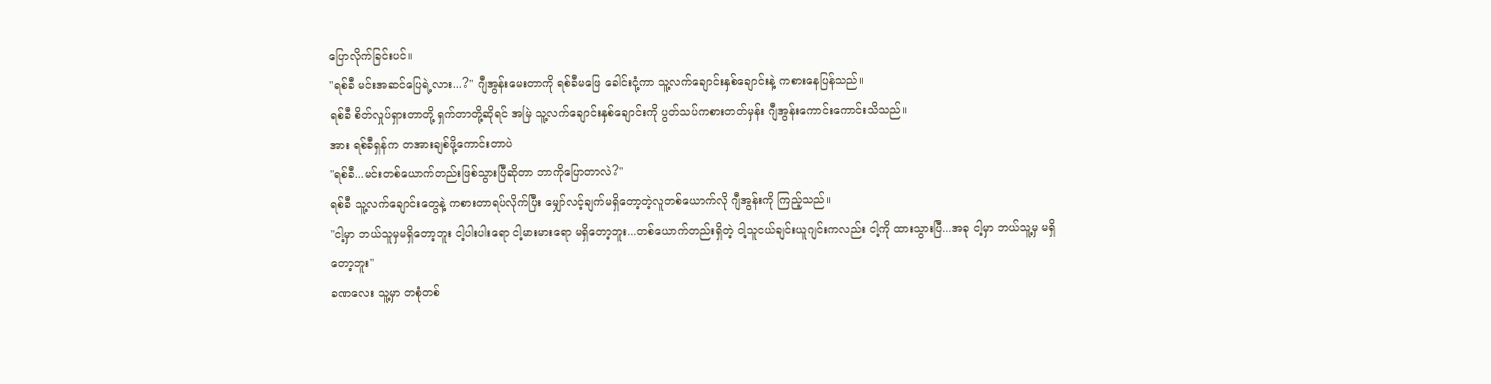ပြောလိုက်ခြင်းပင်။
"ရစ်ခီ မင်းအဆင်ပြေရဲ့လား...?" ဂျီအွန်းမေးတာကို ရစ်ခီမဖြေ ခေါင်းငုံ့ကာ သူ့လက်ချောင်းနှစ်ချောင်းနဲ့ ကစားနေပြန်သည်။
ရစ်ခီ စိတ်လှုပ်ရှားတာတို့ ရှက်တာတို့ဆိုရင် အမြဲ သူ့လက်ချောင်းနှစ်ချောင်းကို ပွတ်သပ်ကစားတတ်မှန်း ဂျီအွန်းကောင်းကောင်းသိသည်။
အား ရစ်ခီရှန်က တအားချစ်ဖို့ကောင်းတာပဲ
"ရစ်ခီ...မင်းတစ်ယောက်တည်းဖြစ်သွားပြီဆိုတာ ဘာကိုပြောတာလဲ?"
ရစ်ခီ သူ့လက်ချောင်းတွေနဲ့ ကစားတာရပ်လိုက်ပြီး မျှော်လင့်ချက်မရှိတော့တဲ့လူတစ်ယောက်လို ဂျီအွန်းကို ကြည့်သည်။
"ငါ့မှာ ဘယ်သူမှမရှိတော့ဘူး ငါ့ပါးပါးရော ငါ့မားမားရော မရှိတော့ဘူး...တစ်ယောက်တည်းရှိတဲ့ ငါ့သူငယ်ချင်းယူဂျင်းကလည်း ငါ့ကို ထားသွားပြီ...အခု ငါ့မှာ ဘယ်သူ့မှ မရှိတော့ဘူး"
ခဏလေး သူ့မှာ တစုံတစ်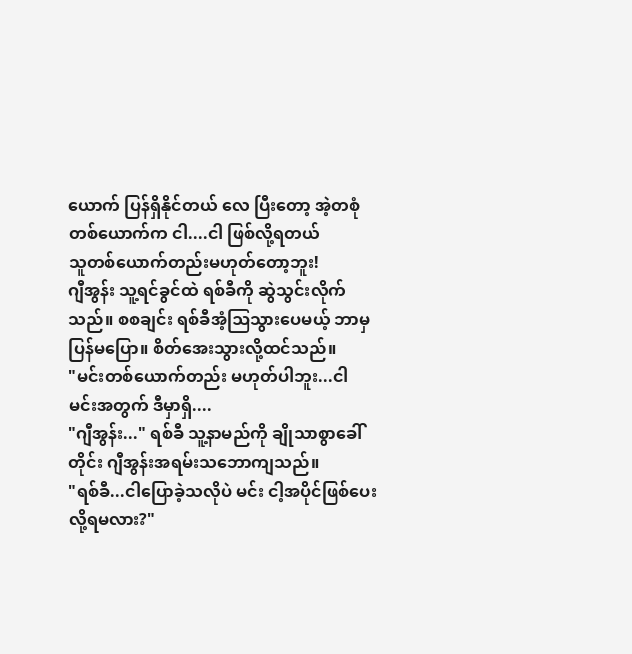ယောက် ပြန်ရှိနိုင်တယ် လေ ပြီးတော့ အဲ့တစုံတစ်ယောက်က ငါ....ငါ ဖြစ်လို့ရတယ်
သူတစ်ယောက်တည်းမဟုတ်တော့ဘူး!
ဂျီအွန်း သူ့ရင်ခွင်ထဲ ရစ်ခီကို ဆွဲသွင်းလိုက်သည်။ စစချင်း ရစ်ခီအံ့ဩသွားပေမယ့် ဘာမှ ပြန်မပြော။ စိတ်အေးသွားလို့ထင်သည်။
"မင်းတစ်ယောက်တည်း မဟုတ်ပါဘူး...ငါ မင်းအတွက် ဒီမှာရှိ....
"ဂျီအွန်း..." ရစ်ခီ သူ့နာမည်ကို ချိုသာစွာခေါ်တိုင်း ဂျီအွန်းအရမ်းသဘောကျသည်။
"ရစ်ခီ...ငါပြောခဲ့သလိုပဲ မင်း ငါ့အပိုင်ဖြစ်ပေးလို့ရမလား?"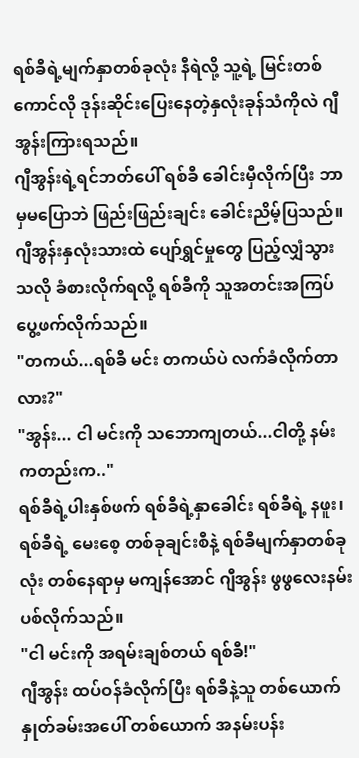ရစ်ခီရဲ့မျက်နှာတစ်ခုလုံး နီရဲလို့ သူ့ရဲ့ မြင်းတစ်ကောင်လို ဒုန်းဆိုင်းပြေးနေတဲ့နှလုံးခုန်သံကိုလဲ ဂျီအွန်းကြားရသည်။
ဂျီအွန်းရဲ့ရင်ဘတ်ပေါ် ရစ်ခီ ခေါင်းမှီလိုက်ပြီး ဘာမှမပြောဘဲ ဖြည်းဖြည်းချင်း ခေါင်းညိမ့်ပြသည်။
ဂျီအွန်းနှလုံးသားထဲ ပျော်ရွှင်မှုတွေ ပြည့်လျှံသွားသလို ခံစားလိုက်ရလို့ ရစ်ခီကို သူအတင်းအကြပ် ပွေ့ဖက်လိုက်သည်။
"တကယ်...ရစ်ခီ မင်း တကယ်ပဲ လက်ခံလိုက်တာလား?"
"အွန်း... ငါ မင်းကို သဘောကျတယ်...ငါတို့ နမ်းကတည်းက.."
ရစ်ခီရဲ့ပါးနှစ်ဖက် ရစ်ခီရဲ့နှာခေါင်း ရစ်ခီရဲ့ နဖူး၊ ရစ်ခီရဲ့ မေးစေ့ တစ်ခုချင်းစီနဲ့ ရစ်ခီမျက်နှာတစ်ခုလုံး တစ်နေရာမှ မကျန်အောင် ဂျီအွန်း ဖွဖွလေးနမ်းပစ်လိုက်သည်။
"ငါ မင်းကို အရမ်းချစ်တယ် ရစ်ခီ!"
ဂျီအွန်း ထပ်ဝန်ခံလိုက်ပြီး ရစ်ခီနဲ့သူ တစ်ယောက်နှုတ်ခမ်းအပေါ် တစ်ယောက် အနမ်းပန်း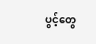ပွင့်တွေ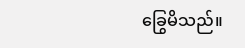ခြွေမိသည်။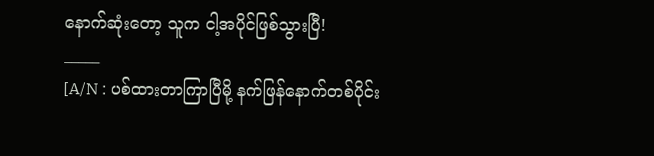နောက်ဆုံးတော့ သူက ငါ့အပိုင်ဖြစ်သွားပြီ!
_____
[A/N : ပစ်ထားတာကြာပြီမို့ နက်ဖြန်နောက်တစ်ပိုင်း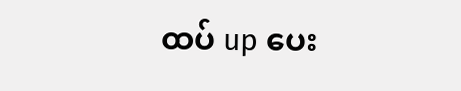ထပ် up ပေး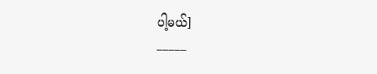ပါ့မယ်]
_____